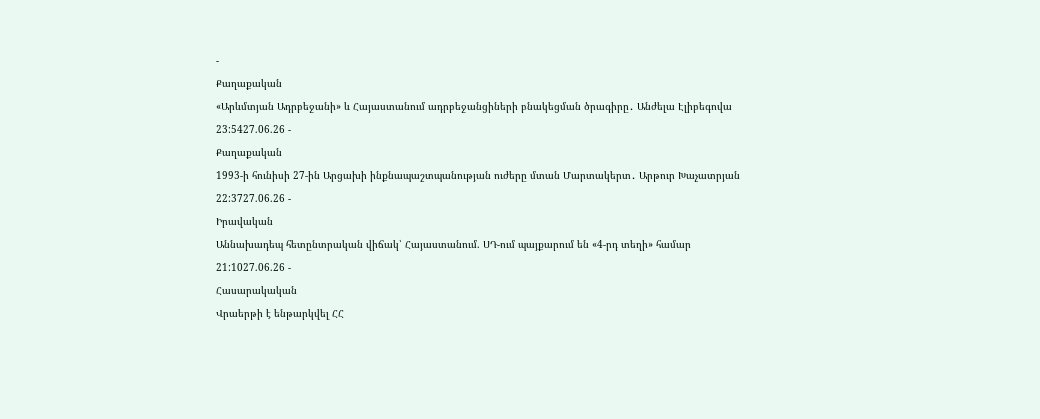-
Քաղաքական
«Արևմտյան Ադրբեջանի» և Հայաստանում ադրբեջանցիների բնակեցման ծրագիրը․ Անժելա Էլիբեգովա
23:5427.06.26 -
Քաղաքական
1993-ի հունիսի 27-ին Արցախի ինքնապաշտպանության ուժերը մտան Մարտակերտ․ Արթուր Խաչատրյան
22:3727.06.26 -
Իրավական
Աննախադեպ հետընտրական վիճակ՝ Հայաստանում. ՍԴ-ում պայքարում են «4-րդ տեղի» համար
21:1027.06.26 -
Հասարակական
Վրաերթի է ենթարկվել ՀՀ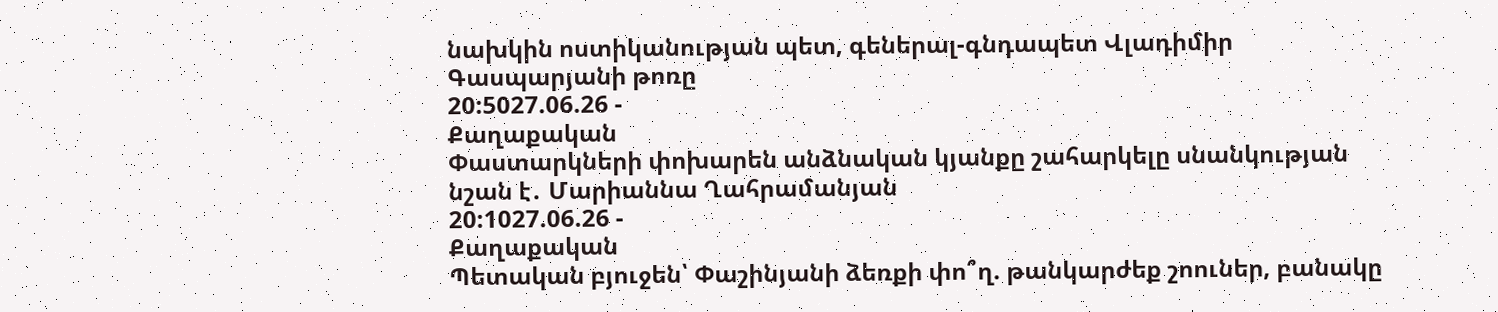նախկին ոստիկանության պետ, գեներալ-գնդապետ Վլադիմիր Գասպարյանի թոռը
20:5027.06.26 -
Քաղաքական
Փաստարկների փոխարեն անձնական կյանքը շահարկելը սնանկության նշան է․ Մարիաննա Ղահրամանյան
20:1027.06.26 -
Քաղաքական
Պետական բյուջեն՝ Փաշինյանի ձեռքի փո՞ղ. թանկարժեք շոուներ, բանակը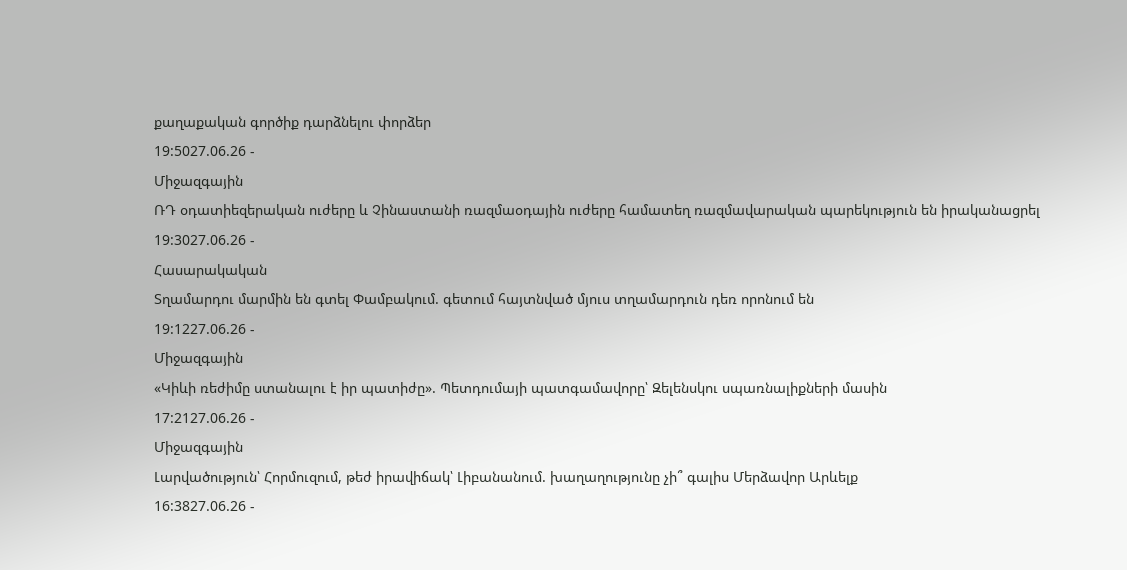քաղաքական գործիք դարձնելու փորձեր
19:5027.06.26 -
Միջազգային
ՌԴ օդատիեզերական ուժերը և Չինաստանի ռազմաօդային ուժերը համատեղ ռազմավարական պարեկություն են իրականացրել
19:3027.06.26 -
Հասարակական
Տղամարդու մարմին են գտել Փամբակում. գետում հայտնված մյուս տղամարդուն դեռ որոնում են
19:1227.06.26 -
Միջազգային
«Կիևի ռեժիմը ստանալու է իր պատիժը». Պետդումայի պատգամավորը՝ Զելենսկու սպառնալիքների մասին
17:2127.06.26 -
Միջազգային
Լարվածություն՝ Հորմուզում, թեժ իրավիճակ՝ Լիբանանում. խաղաղությունը չի՞ գալիս Մերձավոր Արևելք
16:3827.06.26 -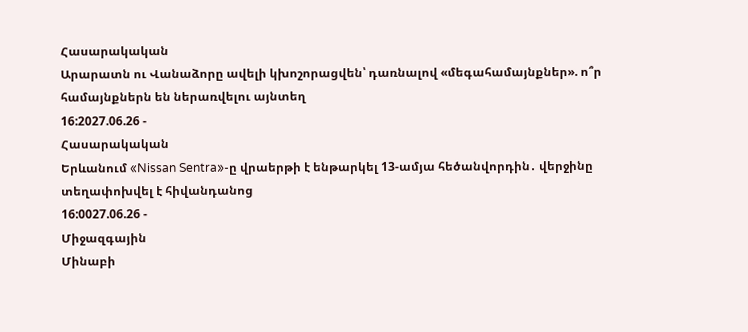Հասարակական
Արարատն ու Վանաձորը ավելի կխոշորացվեն՝ դառնալով «մեգահամայնքներ». ո՞ր համայնքներն են ներառվելու այնտեղ
16:2027.06.26 -
Հասարակական
Երևանում «Nissan Sentra»-ը վրաերթի է ենթարկել 13-ամյա հեծանվորդին․ վերջինը տեղափոխվել է հիվանդանոց
16:0027.06.26 -
Միջազգային
Մինաբի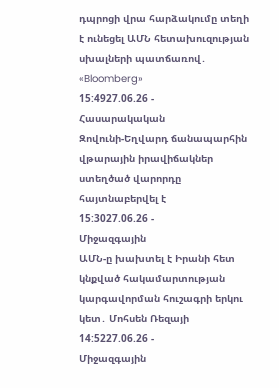դպրոցի վրա հարձակումը տեղի է ունեցել ԱՄՆ հետախուզության սխալների պատճառով․ «Bloomberg»
15:4927.06.26 -
Հասարակական
Զովունի-Եղվարդ ճանապարհին վթարային իրավիճակներ ստեղծած վարորդը հայտնաբերվել է
15:3027.06.26 -
Միջազգային
ԱՄՆ-ը խախտել է Իրանի հետ կնքված հակամարտության կարգավորման հուշագրի երկու կետ․ Մոհսեն Ռեզայի
14:5227.06.26 -
Միջազգային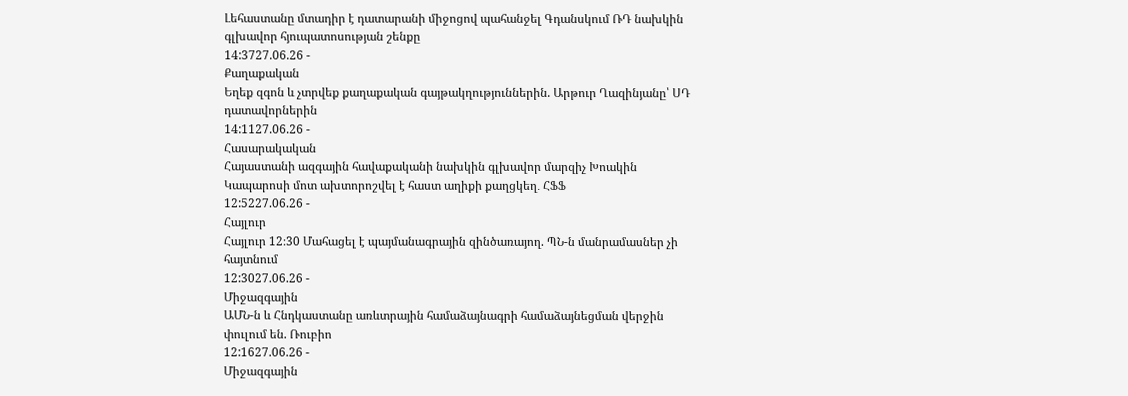Լեհաստանը մտադիր է դատարանի միջոցով պահանջել Գդանսկում ՌԴ նախկին գլխավոր հյուպատոսության շենքը
14:3727.06.26 -
Քաղաքական
Եղեք զգոն և չտրվեք քաղաքական գայթակղություններին. Արթուր Ղազինյանը՝ ՍԴ դատավորներին
14:1127.06.26 -
Հասարակական
Հայաստանի ազգային հավաքականի նախկին գլխավոր մարզիչ Խոակին Կապարոսի մոտ ախտորոշվել է հաստ աղիքի քաղցկեղ․ ՀՖՖ
12:5227.06.26 -
Հայլուր
Հայլուր 12։30 Մահացել է պայմանագրային զինծառայող. ՊՆ-ն մանրամասներ չի հայտնում
12:3027.06.26 -
Միջազգային
ԱՄՆ-ն և Հնդկաստանը առևտրային համաձայնագրի համաձայնեցման վերջին փուլում են. Ռուբիո
12:1627.06.26 -
Միջազգային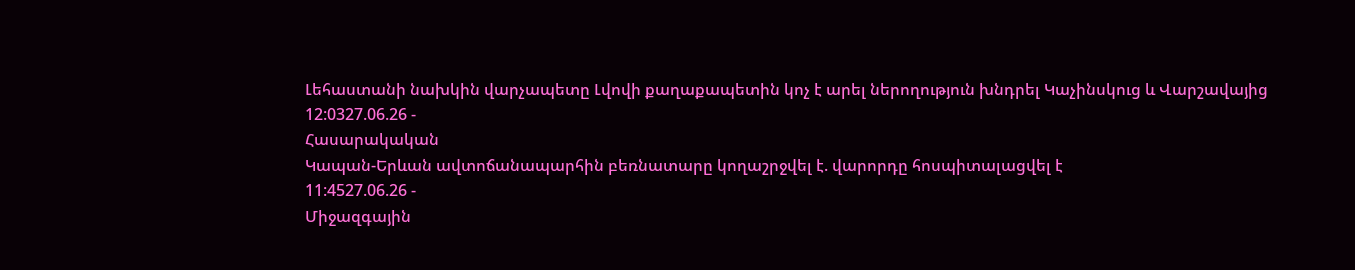Լեհաստանի նախկին վարչապետը Լվովի քաղաքապետին կոչ է արել ներողություն խնդրել Կաչինսկուց և Վարշավայից
12:0327.06.26 -
Հասարակական
Կապան-Երևան ավտոճանապարհին բեռնատարը կողաշրջվել է. վարորդը հոսպիտալացվել է
11:4527.06.26 -
Միջազգային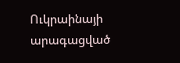Ուկրաինայի արագացված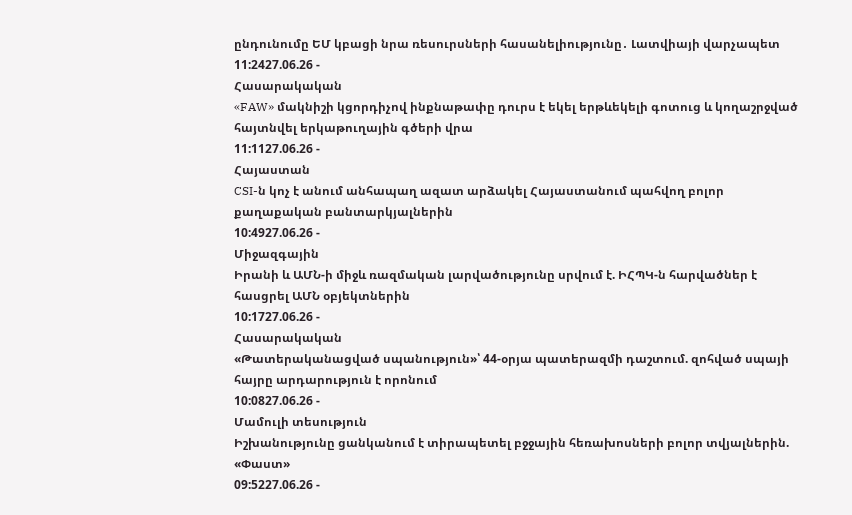ընդունումը ԵՄ կբացի նրա ռեսուրսների հասանելիությունը․ Լատվիայի վարչապետ
11:2427.06.26 -
Հասարակական
«FAW» մակնիշի կցորդիչով ինքնաթափը դուրս է եկել երթևեկելի գոտուց և կողաշրջված հայտնվել երկաթուղային գծերի վրա
11:1127.06.26 -
Հայաստան
CSI-ն կոչ է անում անհապաղ ազատ արձակել Հայաստանում պահվող բոլոր քաղաքական բանտարկյալներին
10:4927.06.26 -
Միջազգային
Իրանի և ԱՄՆ-ի միջև ռազմական լարվածությունը սրվում է. ԻՀՊԿ-ն հարվածներ է հասցրել ԱՄՆ օբյեկտներին
10:1727.06.26 -
Հասարակական
«Թատերականացված սպանություն»՝ 44-օրյա պատերազմի դաշտում. զոհված սպայի հայրը արդարություն է որոնում
10:0827.06.26 -
Մամուլի տեսություն
Իշխանությունը ցանկանում է տիրապետել բջջային հեռախոսների բոլոր տվյալներին. «Փաստ»
09:5227.06.26 -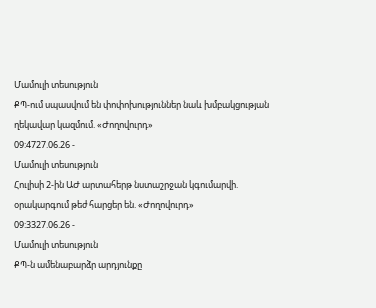Մամուլի տեսություն
ՔՊ-ում սպասվում են փոփոխություններ նաև խմբակցության ղեկավար կազմում. «Ժողովուրդ»
09:4727.06.26 -
Մամուլի տեսություն
Հուլիսի 2-ին ԱԺ արտահերթ նստաշրջան կգումարվի. օրակարգում թեժ հարցեր են. «Ժողովուրդ»
09:3327.06.26 -
Մամուլի տեսություն
ՔՊ-ն ամենաբարձր արդյունքը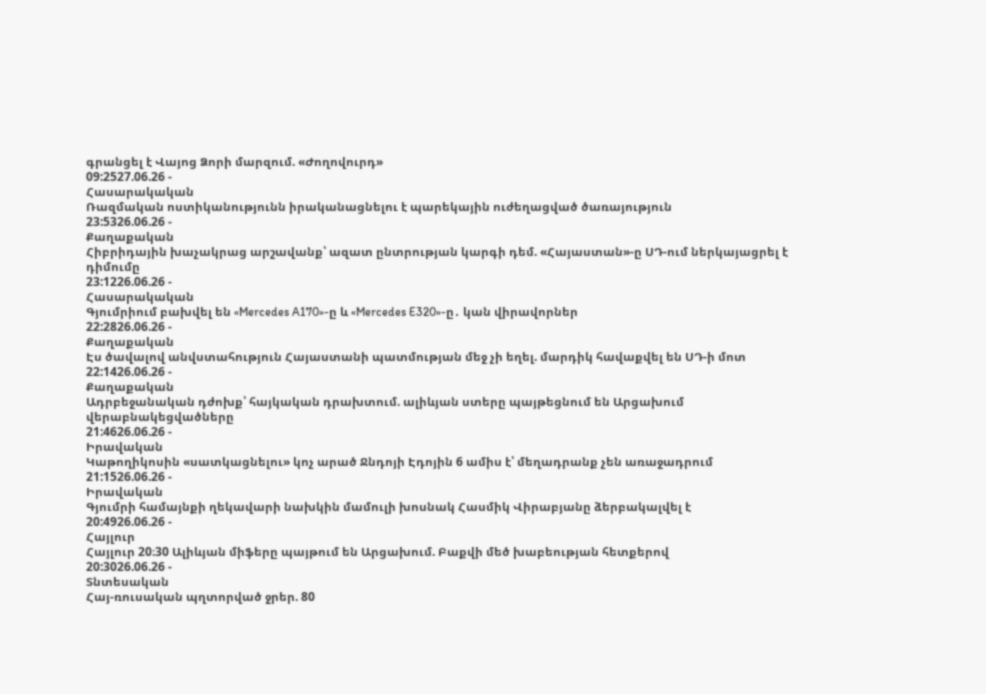գրանցել է Վայոց Ձորի մարզում. «Ժողովուրդ»
09:2527.06.26 -
Հասարակական
Ռազմական ոստիկանությունն իրականացնելու է պարեկային ուժեղացված ծառայություն
23:5326.06.26 -
Քաղաքական
Հիբրիդային խաչակրաց արշավանք՝ ազատ ընտրության կարգի դեմ. «Հայաստան»-ը ՍԴ-ում ներկայացրել է դիմումը
23:1226.06.26 -
Հասարակական
Գյումրիում բախվել են «Mercedes A170»-ը և «Mercedes E320»-ը․ կան վիրավորներ
22:2826.06.26 -
Քաղաքական
Էս ծավալով անվստահություն Հայաստանի պատմության մեջ չի եղել. մարդիկ հավաքվել են ՍԴ-ի մոտ
22:1426.06.26 -
Քաղաքական
Ադրբեջանական դժոխք՝ հայկական դրախտում. ալիևյան ստերը պայթեցնում են Արցախում վերաբնակեցվածները
21:4626.06.26 -
Իրավական
Կաթողիկոսին «սատկացնելու» կոչ արած Ջնդոյի Էդոյին 6 ամիս է՝ մեղադրանք չեն առաջադրում
21:1526.06.26 -
Իրավական
Գյումրի համայնքի ղեկավարի նախկին մամուլի խոսնակ Հասմիկ Վիրաբյանը ձերբակալվել է
20:4926.06.26 -
Հայլուր
Հայլուր 20։30 Ալիևյան միֆերը պայթում են Արցախում. Բաքվի մեծ խաբեության հետքերով
20:3026.06.26 -
Տնտեսական
Հայ-ռուսական պղտորված ջրեր. 80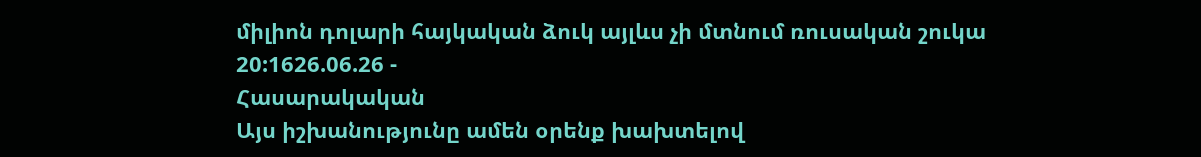միլիոն դոլարի հայկական ձուկ այլևս չի մտնում ռուսական շուկա
20:1626.06.26 -
Հասարակական
Այս իշխանությունը ամեն օրենք խախտելով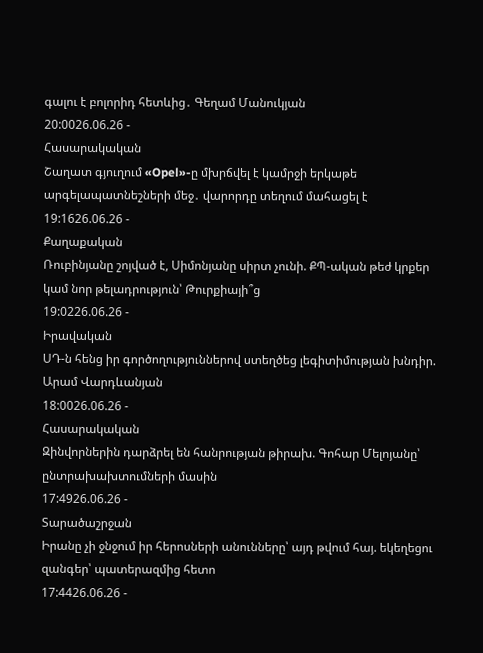գալու է բոլորիդ հետևից․ Գեղամ Մանուկյան
20:0026.06.26 -
Հասարակական
Շաղատ գյուղում «Opel»-ը մխրճվել է կամրջի երկաթե արգելապատնեշների մեջ․ վարորդը տեղում մահացել է
19:1626.06.26 -
Քաղաքական
Ռուբինյանը շոյված է, Սիմոնյանը սիրտ չունի. ՔՊ-ական թեժ կրքեր կամ նոր թելադրություն՝ Թուրքիայի՞ց
19:0226.06.26 -
Իրավական
ՍԴ-ն հենց իր գործողություններով ստեղծեց լեգիտիմության խնդիր. Արամ Վարդևանյան
18:0026.06.26 -
Հասարակական
Զինվորներին դարձրել են հանրության թիրախ. Գոհար Մելոյանը՝ ընտրախախտումների մասին
17:4926.06.26 -
Տարածաշրջան
Իրանը չի ջնջում իր հերոսների անունները՝ այդ թվում հայ. եկեղեցու զանգեր՝ պատերազմից հետո
17:4426.06.26 -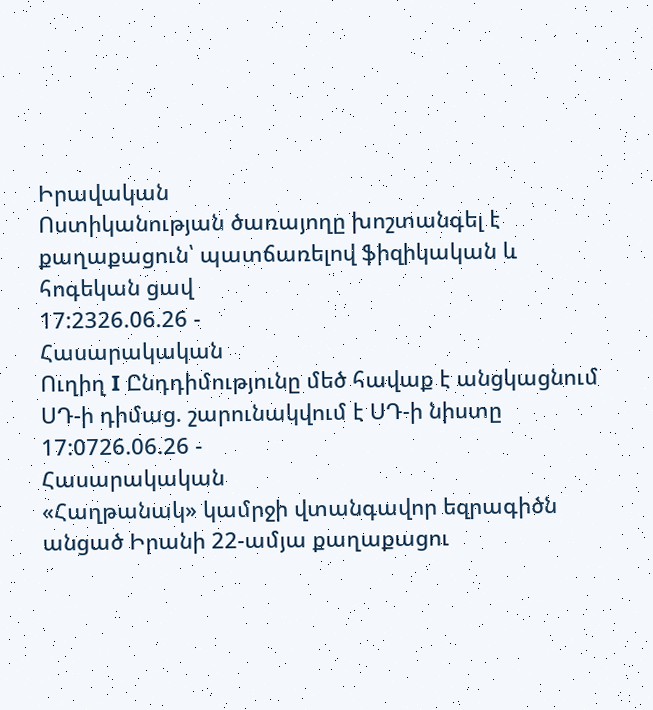Իրավական
Ոստիկանության ծառայողը խոշտանգել է քաղաքացուն՝ պատճառելով ֆիզիկական և հոգեկան ցավ
17:2326.06.26 -
Հասարակական
Ուղիղ I Ընդդիմությունը մեծ հավաք է անցկացնում ՍԴ-ի դիմաց. շարունակվում է ՍԴ-ի նիստը
17:0726.06.26 -
Հասարակական
«Հաղթանակ» կամրջի վտանգավոր եզրագիծն անցած Իրանի 22-ամյա քաղաքացու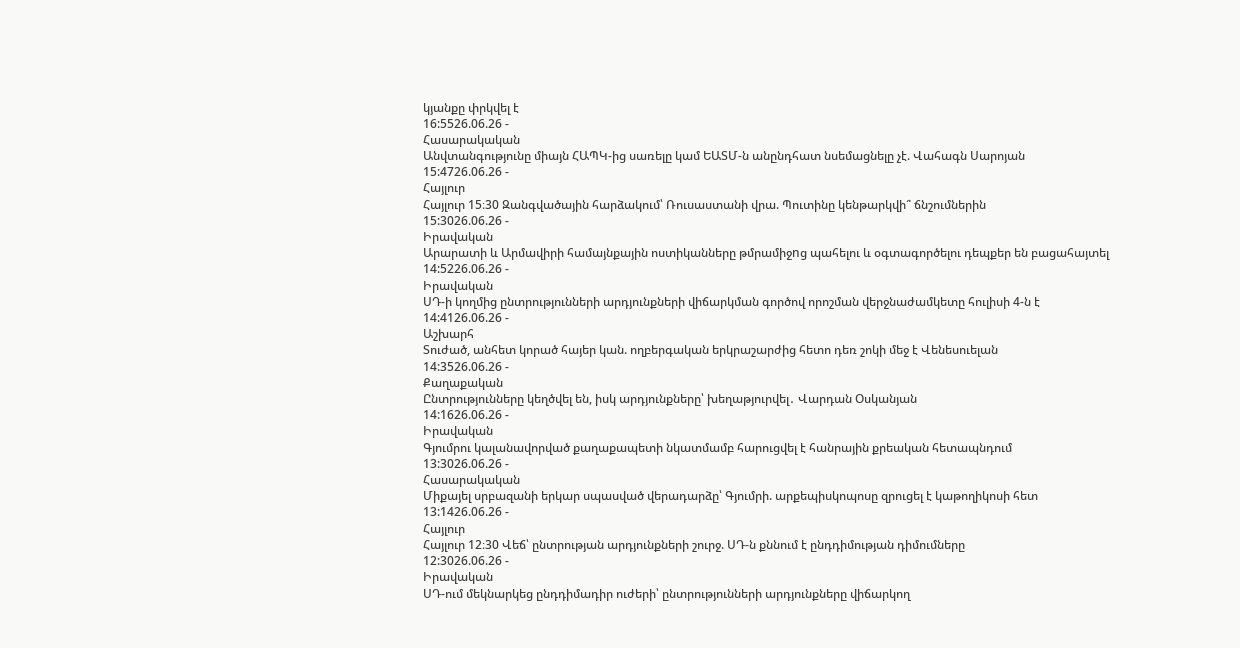կյանքը փրկվել է
16:5526.06.26 -
Հասարակական
Անվտանգությունը միայն ՀԱՊԿ-ից սառելը կամ ԵԱՏՄ-ն անընդհատ նսեմացնելը չէ. Վահագն Սարոյան
15:4726.06.26 -
Հայլուր
Հայլուր 15։30 Զանգվածային հարձակում՝ Ռուսաստանի վրա. Պուտինը կենթարկվի՞ ճնշումներին
15:3026.06.26 -
Իրավական
Արարատի և Արմավիրի համայնքային ոստիկանները թմրամիջnց պահելու և օգտագործելու դեպքեր են բացահայտել
14:5226.06.26 -
Իրավական
ՍԴ-ի կողմից ընտրությունների արդյունքների վիճարկման գործով որոշման վերջնաժամկետը հուլիսի 4-ն է
14:4126.06.26 -
Աշխարհ
Տուժած, անհետ կորած հայեր կան. ողբերգական երկրաշարժից հետո դեռ շոկի մեջ է Վենեսուելան
14:3526.06.26 -
Քաղաքական
Ընտրությունները կեղծվել են, իսկ արդյունքները՝ խեղաթյուրվել․ Վարդան Օսկանյան
14:1626.06.26 -
Իրավական
Գյումրու կալանավորված քաղաքապետի նկատմամբ հարուցվել է հանրային քրեական հետապնդում
13:3026.06.26 -
Հասարակական
Միքայել սրբազանի երկար սպասված վերադարձը՝ Գյումրի. արքեպիսկոպոսը զրուցել է կաթողիկոսի հետ
13:1426.06.26 -
Հայլուր
Հայլուր 12։30 Վեճ՝ ընտրության արդյունքների շուրջ. ՍԴ-ն քննում է ընդդիմության դիմումները
12:3026.06.26 -
Իրավական
ՍԴ-ում մեկնարկեց ընդդիմադիր ուժերի՝ ընտրությունների արդյունքները վիճարկող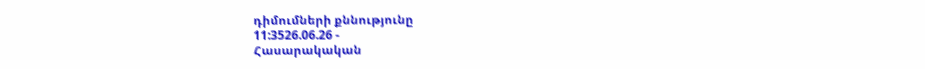դիմումների քննությունը
11:3526.06.26 -
Հասարակական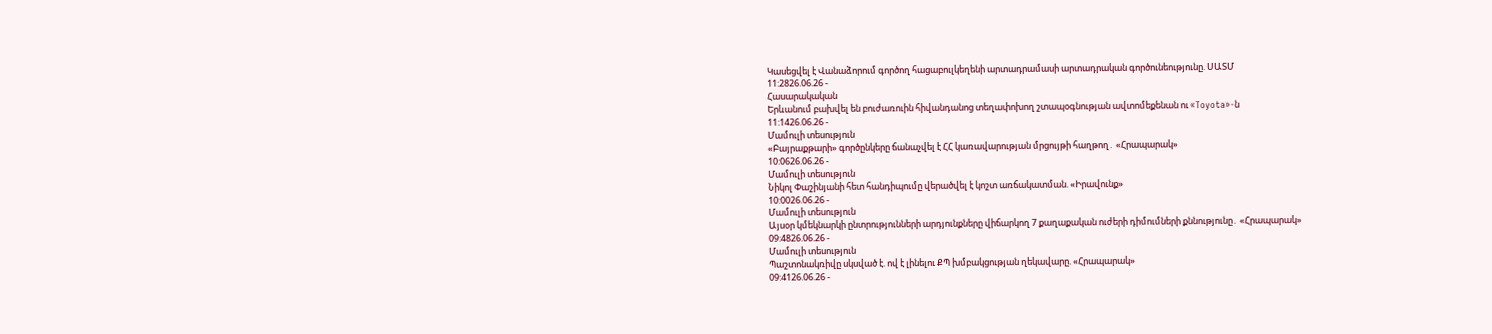Կասեցվել է Վանաձորում գործող հացաբուլկեղենի արտադրամասի արտադրական գործունեությունը. ՍԱՏՄ
11:2826.06.26 -
Հասարակական
Երևանում բախվել են բուժառուին հիվանդանոց տեղափոխող շտապօգնության ավտոմեքենան ու «Toyota»-ն
11:1426.06.26 -
Մամուլի տեսություն
«Բայրաքթարի» գործընկերը ճանաչվել է ՀՀ կառավարության մրցույթի հաղթող․ «Հրապարակ»
10:0626.06.26 -
Մամուլի տեսություն
Նիկոլ Փաշինյանի հետ հանդիպումը վերածվել է կոշտ առճակատման. «Իրավունք»
10:0026.06.26 -
Մամուլի տեսություն
Այսօր կմեկնարկի ընտրությունների արդյունքները վիճարկող 7 քաղաքական ուժերի դիմումների քննությունը․ «Հրապարակ»
09:4826.06.26 -
Մամուլի տեսություն
Պաշտոնակռիվը սկսված է. ով է լինելու ՔՊ խմբակցության ղեկավարը. «Հրապարակ»
09:4126.06.26 -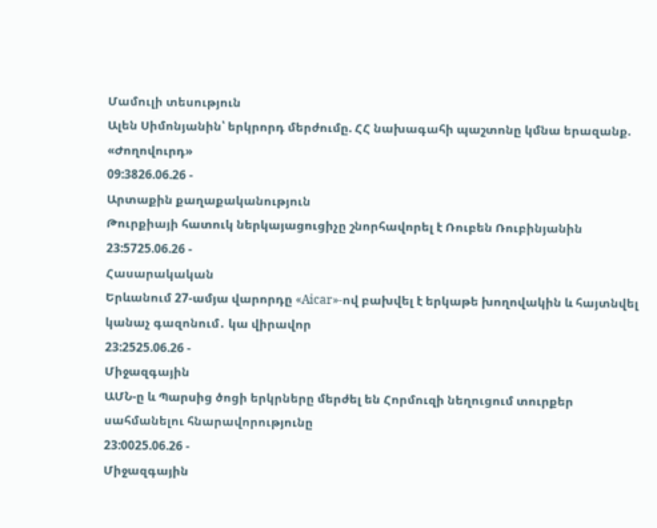Մամուլի տեսություն
Ալեն Սիմոնյանին՝ երկրորդ մերժումը. ՀՀ նախագահի պաշտոնը կմնա երազանք. «Ժողովուրդ»
09:3826.06.26 -
Արտաքին քաղաքականություն
Թուրքիայի հատուկ ներկայացուցիչը շնորհավորել է Ռուբեն Ռուբինյանին
23:5725.06.26 -
Հասարակական
Երևանում 27-ամյա վարորդը «Aicar»-ով բախվել է երկաթե խողովակին և հայտնվել կանաչ գազոնում․ կա վիրավոր
23:2525.06.26 -
Միջազգային
ԱՄՆ-ը և Պարսից ծոցի երկրները մերժել են Հորմուզի նեղուցում տուրքեր սահմանելու հնարավորությունը
23:0025.06.26 -
Միջազգային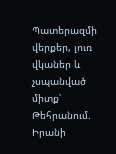Պատերազմի վերքեր, լուռ վկաներ և չսպանված միտք՝ Թեհրանում. Իրանի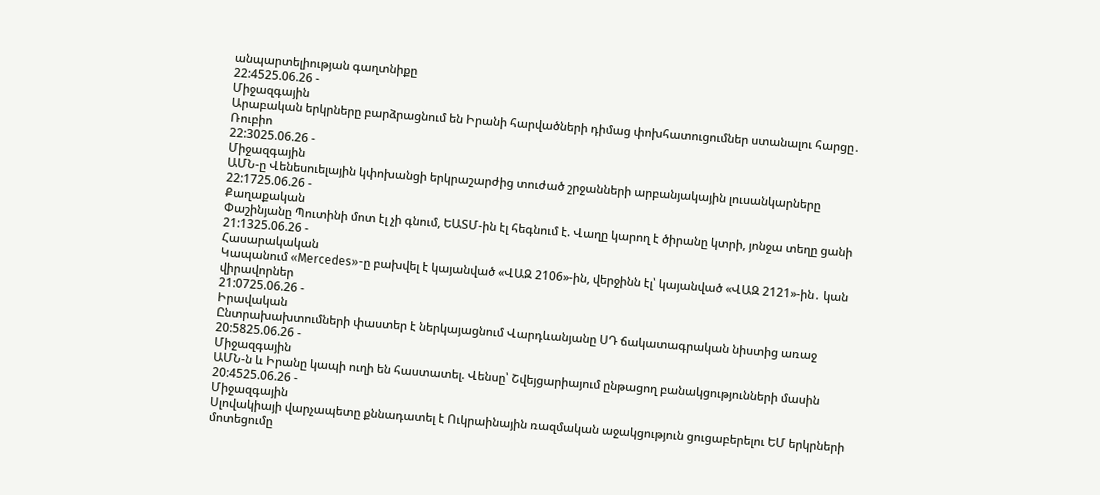անպարտելիության գաղտնիքը
22:4525.06.26 -
Միջազգային
Արաբական երկրները բարձրացնում են Իրանի հարվածների դիմաց փոխհատուցումներ ստանալու հարցը․ Ռուբիո
22:3025.06.26 -
Միջազգային
ԱՄՆ-ը Վենեսուելային կփոխանցի երկրաշարժից տուժած շրջանների արբանյակային լուսանկարները
22:1725.06.26 -
Քաղաքական
Փաշինյանը Պուտինի մոտ էլ չի գնում, ԵԱՏՄ-ին էլ հեգնում է. Վաղը կարող է ծիրանը կտրի, յոնջա տեղը ցանի
21:1325.06.26 -
Հասարակական
Կապանում «Mercedes»-ը բախվել է կայանված «ՎԱԶ 2106»-ին, վերջինն էլ՝ կայանված «ՎԱԶ 2121»-ին․ կան վիրավորներ
21:0725.06.26 -
Իրավական
Ընտրախախտումների փաստեր է ներկայացնում Վարդևանյանը ՍԴ ճակատագրական նիստից առաջ
20:5825.06.26 -
Միջազգային
ԱՄՆ-ն և Իրանը կապի ուղի են հաստատել. Վենսը՝ Շվեյցարիայում ընթացող բանակցությունների մասին
20:4525.06.26 -
Միջազգային
Սլովակիայի վարչապետը քննադատել է Ուկրաինային ռազմական աջակցություն ցուցաբերելու ԵՄ երկրների մոտեցումը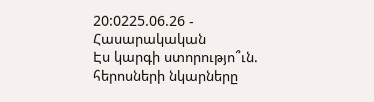20:0225.06.26 -
Հասարակական
Էս կարգի ստորությո՞ւն. հերոսների նկարները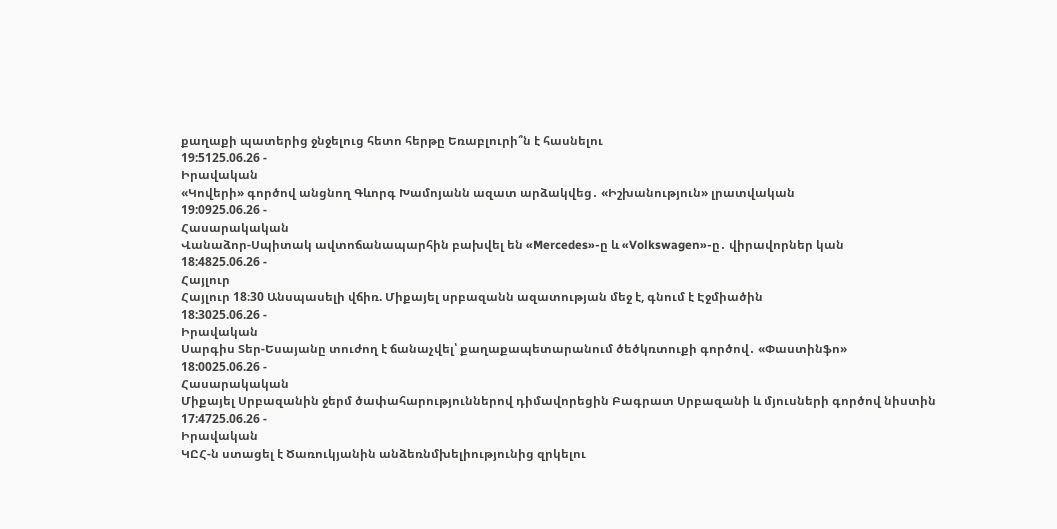քաղաքի պատերից ջնջելուց հետո հերթը Եռաբլուրի՞ն է հասնելու
19:5125.06.26 -
Իրավական
«Կովերի» գործով անցնող Գևորգ Խամոյանն ազատ արձակվեց․ «Իշխանություն» լրատվական
19:0925.06.26 -
Հասարակական
Վանաձոր-Սպիտակ ավտոճանապարհին բախվել են «Mercedes»-ը և «Volkswagen»-ը․ վիրավորներ կան
18:4825.06.26 -
Հայլուր
Հայլուր 18։30 Անսպասելի վճիռ. Միքայել սրբազանն ազատության մեջ է, գնում է Էջմիածին
18:3025.06.26 -
Իրավական
Սարգիս Տեր-Եսայանը տուժող է ճանաչվել՝ քաղաքապետարանում ծեծկռտուքի գործով․ «Փաստինֆո»
18:0025.06.26 -
Հասարակական
Միքայել Սրբազանին ջերմ ծափահարություններով դիմավորեցին Բագրատ Սրբազանի և մյուսների գործով նիստին
17:4725.06.26 -
Իրավական
ԿԸՀ-ն ստացել է Ծառուկյանին անձեռնմխելիությունից զրկելու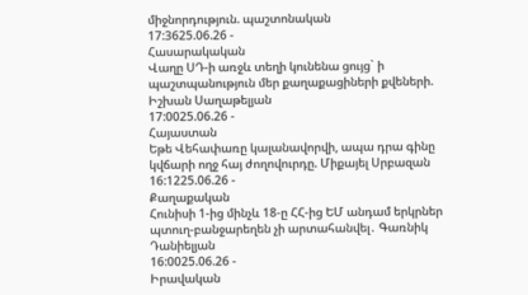միջնորդություն. պաշտոնական
17:3625.06.26 -
Հասարակական
Վաղը ՍԴ-ի առջև տեղի կունենա ցույց` ի պաշտպանություն մեր քաղաքացիների քվեների. Իշխան Սաղաթելյան
17:0025.06.26 -
Հայաստան
Եթե Վեհափառը կալանավորվի, ապա դրա գինը կվճարի ողջ հայ ժողովուրդը. Միքայել Սրբազան
16:1225.06.26 -
Քաղաքական
Հունիսի 1-ից մինչև 18-ը ՀՀ-ից ԵՄ անդամ երկրներ պտուղ-բանջարեղեն չի արտահանվել․ Գառնիկ Դանիելյան
16:0025.06.26 -
Իրավական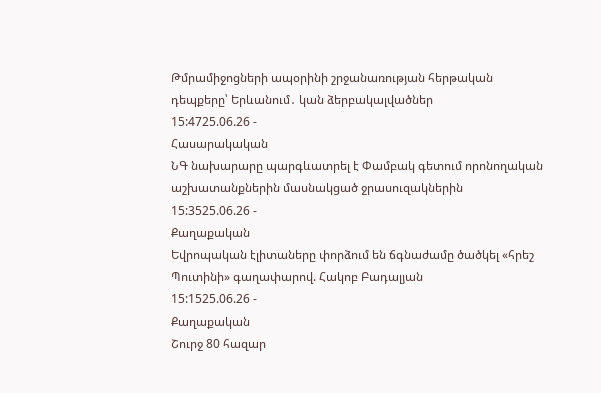Թմրամիջոցների ապօրինի շրջանառության հերթական դեպքերը՝ Երևանում․ կան ձերբակալվածներ
15:4725.06.26 -
Հասարակական
ՆԳ նախարարը պարգևատրել է Փամբակ գետում որոնողական աշխատանքներին մասնակցած ջրասուզակներին
15:3525.06.26 -
Քաղաքական
Եվրոպական էլիտաները փորձում են ճգնաժամը ծածկել «հրեշ Պուտինի» գաղափարով. Հակոբ Բադալյան
15:1525.06.26 -
Քաղաքական
Շուրջ 80 հազար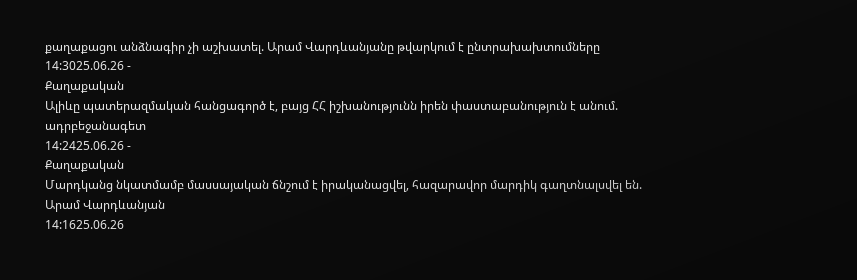քաղաքացու անձնագիր չի աշխատել. Արամ Վարդևանյանը թվարկում է ընտրախախտումները
14:3025.06.26 -
Քաղաքական
Ալիևը պատերազմական հանցագործ է, բայց ՀՀ իշխանությունն իրեն փաստաբանություն է անում. ադրբեջանագետ
14:2425.06.26 -
Քաղաքական
Մարդկանց նկատմամբ մասսայական ճնշում է իրականացվել, հազարավոր մարդիկ գաղտնալսվել են. Արամ Վարդևանյան
14:1625.06.26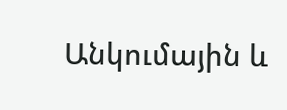Անկումային և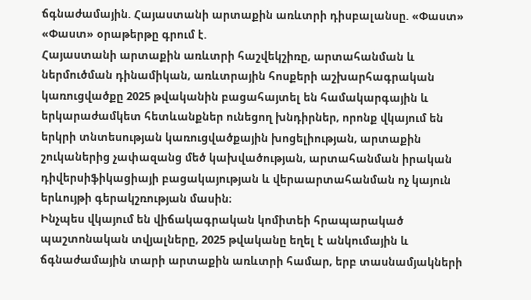ճգնաժամային. Հայաստանի արտաքին առևտրի դիսբալանսը. «Փաստ»
«Փաստ» օրաթերթը գրում է.
Հայաստանի արտաքին առևտրի հաշվեկշիռը, արտահանման և ներմուծման դինամիկան, առևտրային հոսքերի աշխարհագրական կառուցվածքը 2025 թվականին բացահայտել են համակարգային և երկարաժամկետ հետևանքներ ունեցող խնդիրներ, որոնք վկայում են երկրի տնտեսության կառուցվածքային խոցելիության, արտաքին շուկաներից չափազանց մեծ կախվածության, արտահանման իրական դիվերսիֆիկացիայի բացակայության և վերաարտահանման ոչ կայուն երևույթի գերակշռության մասին։
Ինչպես վկայում են վիճակագրական կոմիտեի հրապարակած պաշտոնական տվյալները, 2025 թվականը եղել է անկումային և ճգնաժամային տարի արտաքին առևտրի համար, երբ տասնամյակների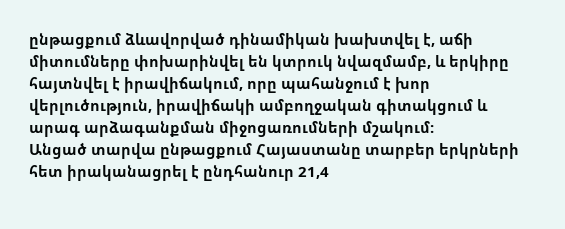ընթացքում ձևավորված դինամիկան խախտվել է, աճի միտումները փոխարինվել են կտրուկ նվազմամբ, և երկիրը հայտնվել է իրավիճակում, որը պահանջում է խոր վերլուծություն, իրավիճակի ամբողջական գիտակցում և արագ արձագանքման միջոցառումների մշակում:
Անցած տարվա ընթացքում Հայաստանը տարբեր երկրների հետ իրականացրել է ընդհանուր 21,4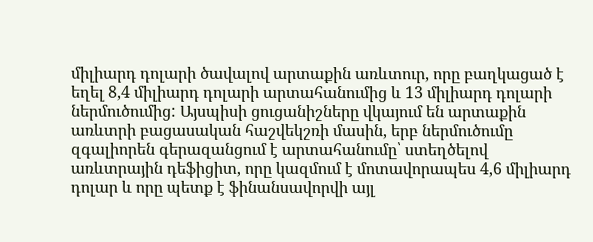միլիարդ դոլարի ծավալով արտաքին առևտուր, որը բաղկացած է եղել 8,4 միլիարդ դոլարի արտահանումից և 13 միլիարդ դոլարի ներմուծումից: Այսպիսի ցուցանիշները վկայում են արտաքին առևտրի բացասական հաշվեկշռի մասին, երբ ներմուծումը զգալիորեն գերազանցում է արտահանումը՝ ստեղծելով առևտրային դեֆիցիտ, որը կազմում է մոտավորապես 4,6 միլիարդ դոլար և որը պետք է ֆինանսավորվի այլ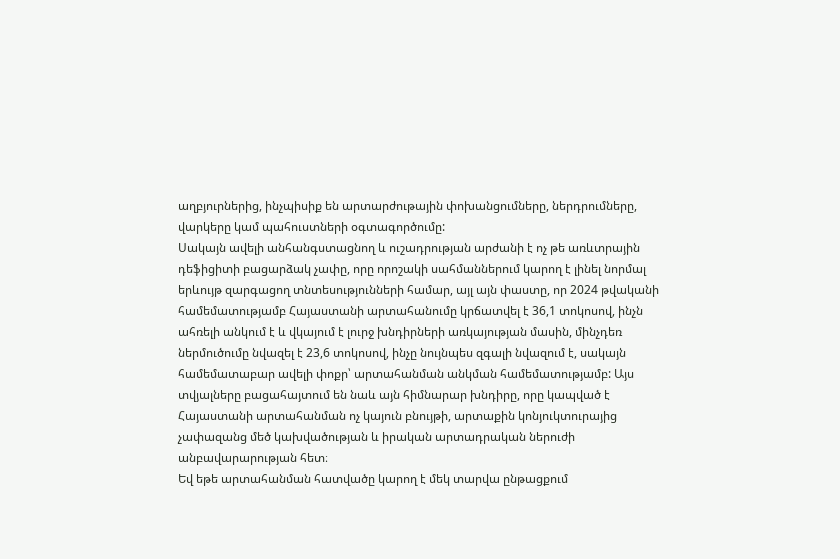աղբյուրներից, ինչպիսիք են արտարժութային փոխանցումները, ներդրումները, վարկերը կամ պահուստների օգտագործումը:
Սակայն ավելի անհանգստացնող և ուշադրության արժանի է ոչ թե առևտրային դեֆիցիտի բացարձակ չափը, որը որոշակի սահմաններում կարող է լինել նորմալ երևույթ զարգացող տնտեսությունների համար, այլ այն փաստը, որ 2024 թվականի համեմատությամբ Հայաստանի արտահանումը կրճատվել է 36,1 տոկոսով, ինչն ահռելի անկում է և վկայում է լուրջ խնդիրների առկայության մասին, մինչդեռ ներմուծումը նվազել է 23,6 տոկոսով, ինչը նույնպես զգալի նվազում է, սակայն համեմատաբար ավելի փոքր՝ արտահանման անկման համեմատությամբ: Այս տվյալները բացահայտում են նաև այն հիմնարար խնդիրը, որը կապված է Հայաստանի արտահանման ոչ կայուն բնույթի, արտաքին կոնյուկտուրայից չափազանց մեծ կախվածության և իրական արտադրական ներուժի անբավարարության հետ։
Եվ եթե արտահանման հատվածը կարող է մեկ տարվա ընթացքում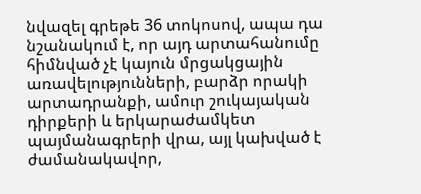նվազել գրեթե 36 տոկոսով, ապա դա նշանակում է, որ այդ արտահանումը հիմնված չէ կայուն մրցակցային առավելությունների, բարձր որակի արտադրանքի, ամուր շուկայական դիրքերի և երկարաժամկետ պայմանագրերի վրա, այլ կախված է ժամանակավոր,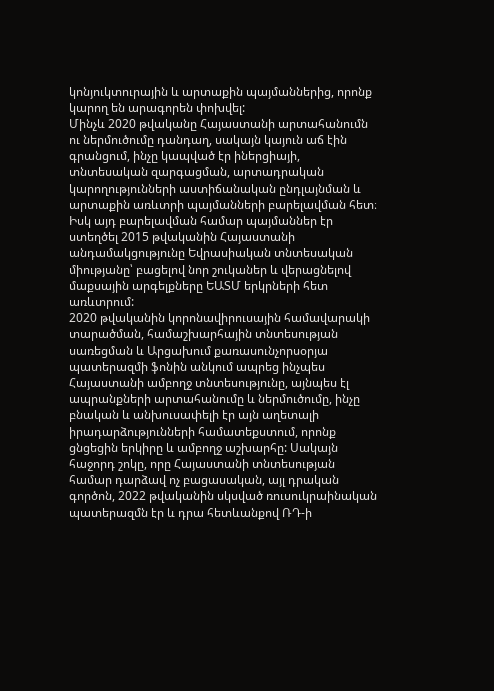կոնյուկտուրային և արտաքին պայմաններից, որոնք կարող են արագորեն փոխվել:
Մինչև 2020 թվականը Հայաստանի արտահանումն ու ներմուծումը դանդաղ, սակայն կայուն աճ էին գրանցում, ինչը կապված էր իներցիայի, տնտեսական զարգացման, արտադրական կարողությունների աստիճանական ընդլայնման և արտաքին առևտրի պայմանների բարելավման հետ։ Իսկ այդ բարելավման համար պայմաններ էր ստեղծել 2015 թվականին Հայաստանի անդամակցությունը Եվրասիական տնտեսական միությանը՝ բացելով նոր շուկաներ և վերացնելով մաքսային արգելքները ԵԱՏՄ երկրների հետ առևտրում:
2020 թվականին կորոնավիրուսային համավարակի տարածման, համաշխարհային տնտեսության սառեցման և Արցախում քառասունչորսօրյա պատերազմի ֆոնին անկում ապրեց ինչպես Հայաստանի ամբողջ տնտեսությունը, այնպես էլ ապրանքների արտահանումը և ներմուծումը, ինչը բնական և անխուսափելի էր այն աղետալի իրադարձությունների համատեքստում, որոնք ցնցեցին երկիրը և ամբողջ աշխարհը: Սակայն հաջորդ շոկը, որը Հայաստանի տնտեսության համար դարձավ ոչ բացասական, այլ դրական գործոն, 2022 թվականին սկսված ռուսուկրաինական պատերազմն էր և դրա հետևանքով ՌԴ-ի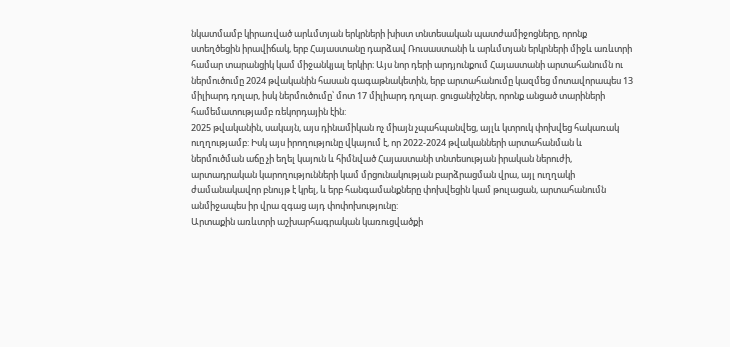նկատմամբ կիրառված արևմտյան երկրների խիստ տնտեսական պատժամիջոցները, որոնք ստեղծեցին իրավիճակ, երբ Հայաստանը դարձավ Ռուսաստանի և արևմտյան երկրների միջև առևտրի համար տարանցիկ կամ միջանկյալ երկիր։ Այս նոր դերի արդյունքում Հայաստանի արտահանումն ու ներմուծումը 2024 թվականին հասան գագաթնակետին, երբ արտահանումը կազմեց մոտավորապես 13 միլիարդ դոլար, իսկ ներմուծումը՝ մոտ 17 միլիարդ դոլար. ցուցանիշներ, որոնք անցած տարիների համեմատությամբ ռեկորդային էին:
2025 թվականին, սակայն, այս դինամիկան ոչ միայն չպահպանվեց, այլև կտրուկ փոխվեց հակառակ ուղղությամբ: Իսկ այս իրողությունը վկայում է, որ 2022-2024 թվականների արտահանման և ներմուծման աճը չի եղել կայուն և հիմնված Հայաստանի տնտեսության իրական ներուժի, արտադրական կարողությունների կամ մրցունակության բարձրացման վրա, այլ ուղղակի ժամանակավոր բնույթ է կրել, և երբ հանգամանքները փոխվեցին կամ թուլացան, արտահանումն անմիջապես իր վրա զգաց այդ փոփոխությունը:
Արտաքին առևտրի աշխարհագրական կառուցվածքի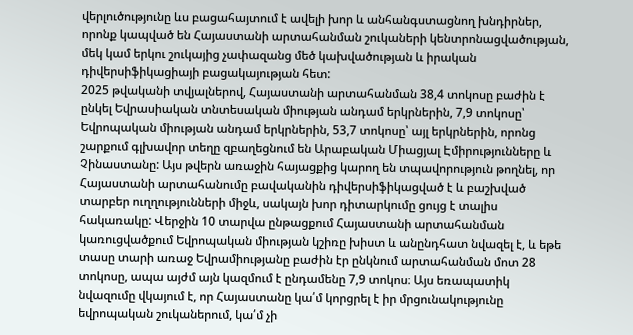վերլուծությունը ևս բացահայտում է ավելի խոր և անհանգստացնող խնդիրներ, որոնք կապված են Հայաստանի արտահանման շուկաների կենտրոնացվածության, մեկ կամ երկու շուկայից չափազանց մեծ կախվածության և իրական դիվերսիֆիկացիայի բացակայության հետ:
2025 թվականի տվյալներով, Հայաստանի արտահանման 38,4 տոկոսը բաժին է ընկել Եվրասիական տնտեսական միության անդամ երկրներին, 7,9 տոկոսը՝ Եվրոպական միության անդամ երկրներին, 53,7 տոկոսը՝ այլ երկրներին, որոնց շարքում գլխավոր տեղը զբաղեցնում են Արաբական Միացյալ Էմիրությունները և Չինաստանը: Այս թվերն առաջին հայացքից կարող են տպավորություն թողնել, որ Հայաստանի արտահանումը բավականին դիվերսիֆիկացված է և բաշխված տարբեր ուղղությունների միջև, սակայն խոր դիտարկումը ցույց է տալիս հակառակը: Վերջին 10 տարվա ընթացքում Հայաստանի արտահանման կառուցվածքում Եվրոպական միության կշիռը խիստ և անընդհատ նվազել է, և եթե տասը տարի առաջ Եվրամիությանը բաժին էր ընկնում արտահանման մոտ 28 տոկոսը, ապա այժմ այն կազմում է ընդամենը 7,9 տոկոս։ Այս եռապատիկ նվազումը վկայում է, որ Հայաստանը կա՛մ կորցրել է իր մրցունակությունը եվրոպական շուկաներում, կա՛մ չի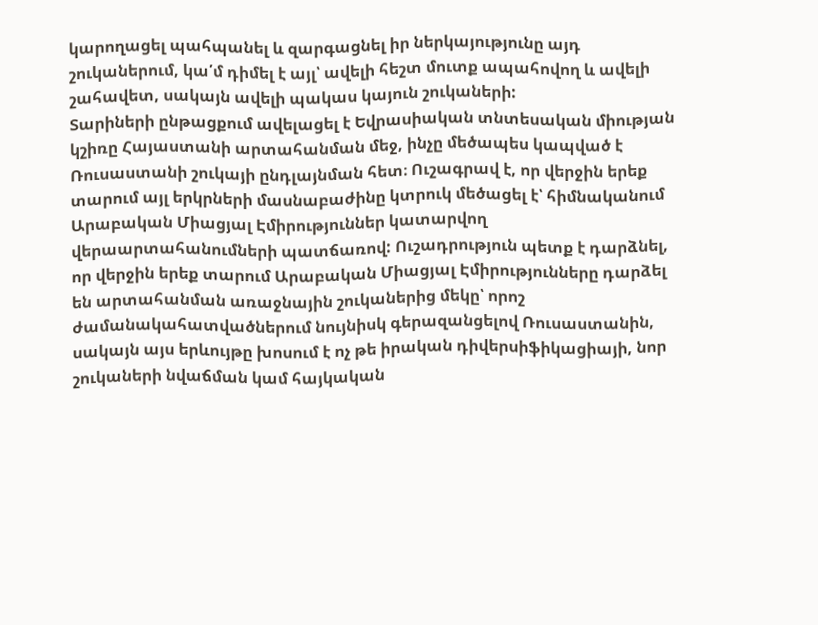կարողացել պահպանել և զարգացնել իր ներկայությունը այդ շուկաներում, կա՛մ դիմել է այլ՝ ավելի հեշտ մուտք ապահովող և ավելի շահավետ, սակայն ավելի պակաս կայուն շուկաների:
Տարիների ընթացքում ավելացել է Եվրասիական տնտեսական միության կշիռը Հայաստանի արտահանման մեջ, ինչը մեծապես կապված է Ռուսաստանի շուկայի ընդլայնման հետ։ Ուշագրավ է, որ վերջին երեք տարում այլ երկրների մասնաբաժինը կտրուկ մեծացել է՝ հիմնականում Արաբական Միացյալ Էմիրություններ կատարվող վերաարտահանումների պատճառով: Ուշադրություն պետք է դարձնել, որ վերջին երեք տարում Արաբական Միացյալ Էմիրությունները դարձել են արտահանման առաջնային շուկաներից մեկը՝ որոշ ժամանակահատվածներում նույնիսկ գերազանցելով Ռուսաստանին, սակայն այս երևույթը խոսում է ոչ թե իրական դիվերսիֆիկացիայի, նոր շուկաների նվաճման կամ հայկական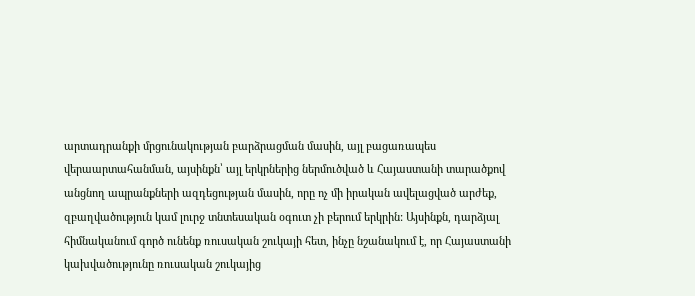արտադրանքի մրցունակության բարձրացման մասին, այլ բացառապես վերաարտահանման, այսինքն՝ այլ երկրներից ներմուծված և Հայաստանի տարածքով անցնող ապրանքների ազդեցության մասին, որը ոչ մի իրական ավելացված արժեք, զբաղվածություն կամ լուրջ տնտեսական օգուտ չի բերում երկրին: Այսինքն, դարձյալ հիմնականում գործ ունենք ռուսական շուկայի հետ, ինչը նշանակում է, որ Հայաստանի կախվածությունը ռուսական շուկայից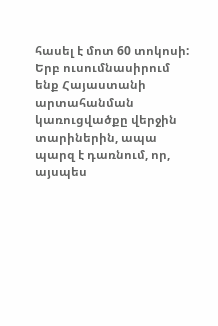հասել է մոտ 60 տոկոսի:
Երբ ուսումնասիրում ենք Հայաստանի արտահանման կառուցվածքը վերջին տարիներին, ապա պարզ է դառնում, որ, այսպես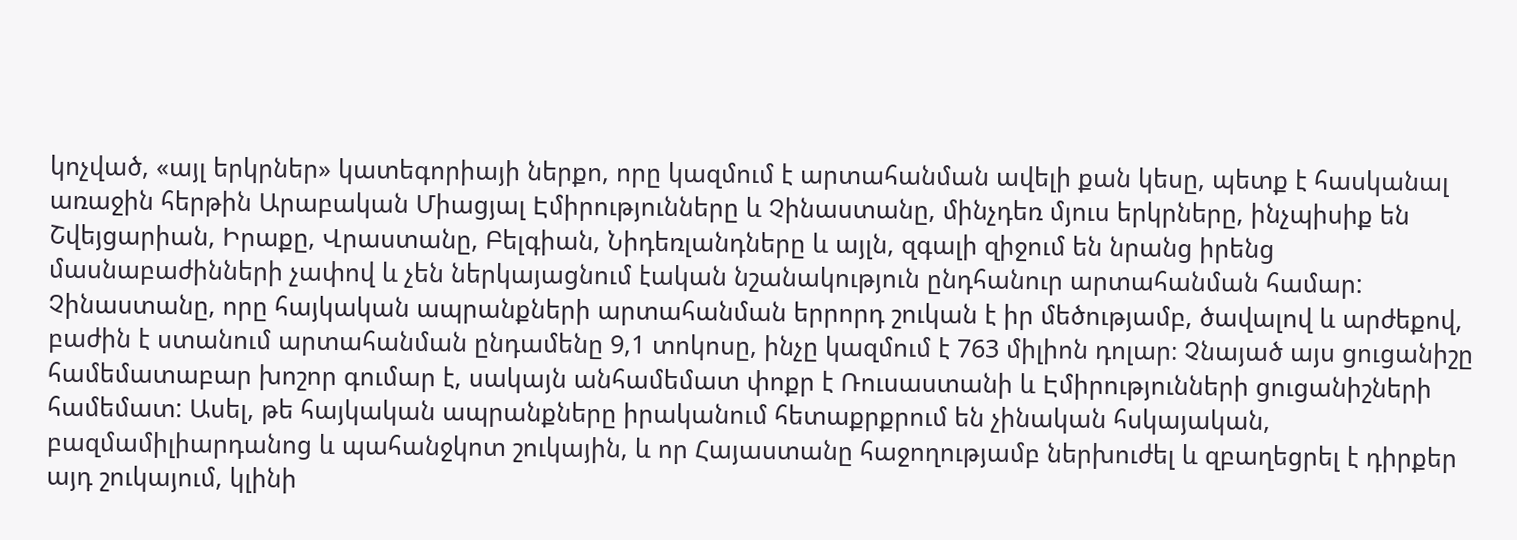կոչված, «այլ երկրներ» կատեգորիայի ներքո, որը կազմում է արտահանման ավելի քան կեսը, պետք է հասկանալ առաջին հերթին Արաբական Միացյալ Էմիրությունները և Չինաստանը, մինչդեռ մյուս երկրները, ինչպիսիք են Շվեյցարիան, Իրաքը, Վրաստանը, Բելգիան, Նիդեռլանդները և այլն, զգալի զիջում են նրանց իրենց մասնաբաժինների չափով և չեն ներկայացնում էական նշանակություն ընդհանուր արտահանման համար:
Չինաստանը, որը հայկական ապրանքների արտահանման երրորդ շուկան է իր մեծությամբ, ծավալով և արժեքով, բաժին է ստանում արտահանման ընդամենը 9,1 տոկոսը, ինչը կազմում է 763 միլիոն դոլար։ Չնայած այս ցուցանիշը համեմատաբար խոշոր գումար է, սակայն անհամեմատ փոքր է Ռուսաստանի և Էմիրությունների ցուցանիշների համեմատ: Ասել, թե հայկական ապրանքները իրականում հետաքրքրում են չինական հսկայական, բազմամիլիարդանոց և պահանջկոտ շուկային, և որ Հայաստանը հաջողությամբ ներխուժել և զբաղեցրել է դիրքեր այդ շուկայում, կլինի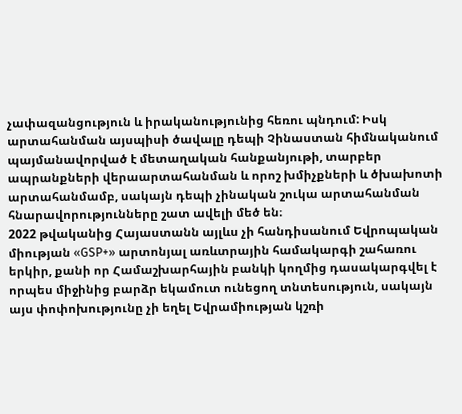չափազանցություն և իրականությունից հեռու պնդում: Իսկ արտահանման այսպիսի ծավալը դեպի Չինաստան հիմնականում պայմանավորված է մետաղական հանքանյութի, տարբեր ապրանքների վերաարտահանման և որոշ խմիչքների և ծխախոտի արտահանմամբ, սակայն դեպի չինական շուկա արտահանման հնարավորությունները շատ ավելի մեծ են։
2022 թվականից Հայաստանն այլևս չի հանդիսանում Եվրոպական միության «GSP+» արտոնյալ առևտրային համակարգի շահառու երկիր, քանի որ Համաշխարհային բանկի կողմից դասակարգվել է որպես միջինից բարձր եկամուտ ունեցող տնտեսություն, սակայն այս փոփոխությունը չի եղել Եվրամիության կշռի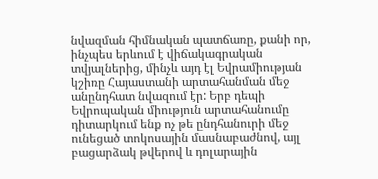նվազման հիմնական պատճառը, քանի որ, ինչպես երևում է վիճակագրական տվյալներից, մինչև այդ էլ Եվրամիության կշիռը Հայաստանի արտահանման մեջ անընդհատ նվազում էր: Երբ դեպի Եվրոպական միություն արտահանումը դիտարկում ենք ոչ թե ընդհանուրի մեջ ունեցած տոկոսային մասնաբաժնով, այլ բացարձակ թվերով և դոլարային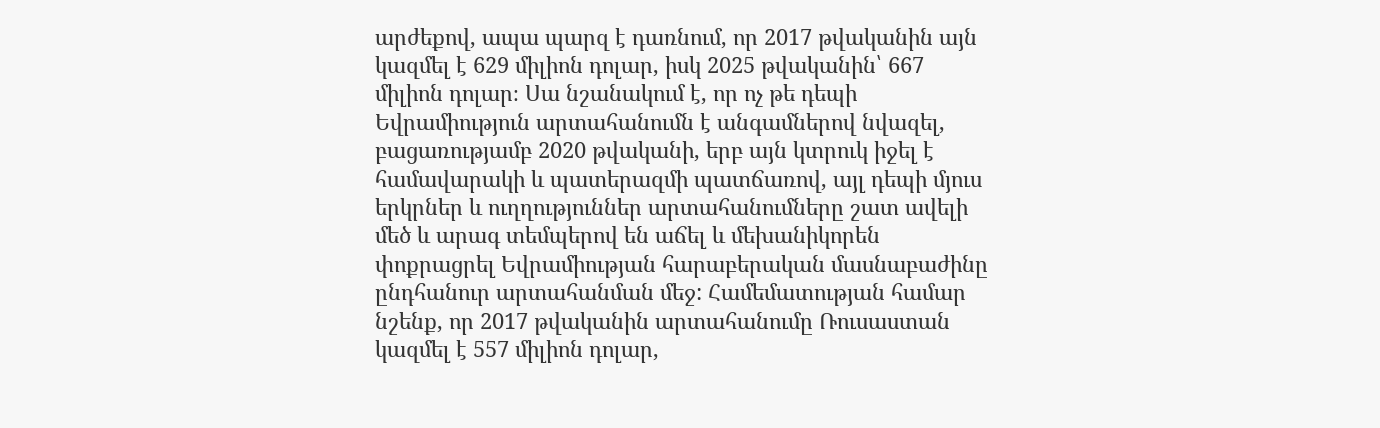արժեքով, ապա պարզ է դառնում, որ 2017 թվականին այն կազմել է 629 միլիոն դոլար, իսկ 2025 թվականին՝ 667 միլիոն դոլար։ Սա նշանակում է, որ ոչ թե դեպի Եվրամիություն արտահանումն է անգամներով նվազել, բացառությամբ 2020 թվականի, երբ այն կտրուկ իջել է համավարակի և պատերազմի պատճառով, այլ դեպի մյուս երկրներ և ուղղություններ արտահանումները շատ ավելի մեծ և արագ տեմպերով են աճել և մեխանիկորեն փոքրացրել Եվրամիության հարաբերական մասնաբաժինը ընդհանուր արտահանման մեջ: Համեմատության համար նշենք, որ 2017 թվականին արտահանումը Ռուսաստան կազմել է 557 միլիոն դոլար,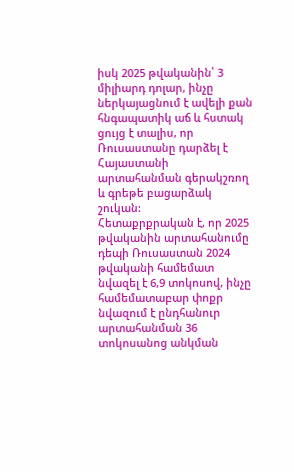իսկ 2025 թվականին՝ 3 միլիարդ դոլար, ինչը ներկայացնում է ավելի քան հնգապատիկ աճ և հստակ ցույց է տալիս, որ Ռուսաստանը դարձել է Հայաստանի արտահանման գերակշռող և գրեթե բացարձակ շուկան:
Հետաքրքրական է, որ 2025 թվականին արտահանումը դեպի Ռուսաստան 2024 թվականի համեմատ նվազել է 6,9 տոկոսով, ինչը համեմատաբար փոքր նվազում է ընդհանուր արտահանման 36 տոկոսանոց անկման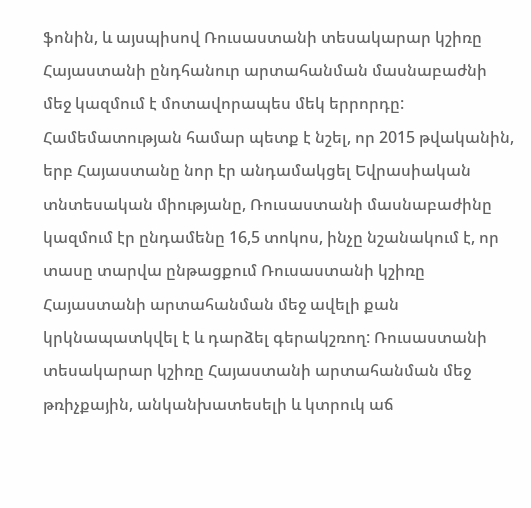ֆոնին, և այսպիսով Ռուսաստանի տեսակարար կշիռը Հայաստանի ընդհանուր արտահանման մասնաբաժնի մեջ կազմում է մոտավորապես մեկ երրորդը: Համեմատության համար պետք է նշել, որ 2015 թվականին, երբ Հայաստանը նոր էր անդամակցել Եվրասիական տնտեսական միությանը, Ռուսաստանի մասնաբաժինը կազմում էր ընդամենը 16,5 տոկոս, ինչը նշանակում է, որ տասը տարվա ընթացքում Ռուսաստանի կշիռը Հայաստանի արտահանման մեջ ավելի քան կրկնապատկվել է և դարձել գերակշռող: Ռուսաստանի տեսակարար կշիռը Հայաստանի արտահանման մեջ թռիչքային, անկանխատեսելի և կտրուկ աճ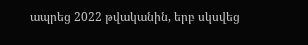ապրեց 2022 թվականին, երբ սկսվեց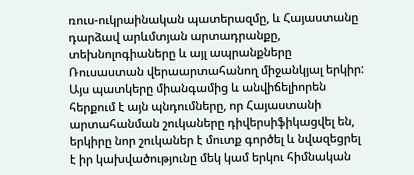ռուս-ուկրաինական պատերազմը, և Հայաստանը դարձավ արևմտյան արտադրանքը, տեխնոլոգիաները և այլ ապրանքները Ռուսաստան վերաարտահանող միջանկյալ երկիր:
Այս պատկերը միանգամից և անվիճելիորեն հերքում է այն պնդումները, որ Հայաստանի արտահանման շուկաները դիվերսիֆիկացվել են, երկիրը նոր շուկաներ է մուտք գործել և նվազեցրել է իր կախվածությունը մեկ կամ երկու հիմնական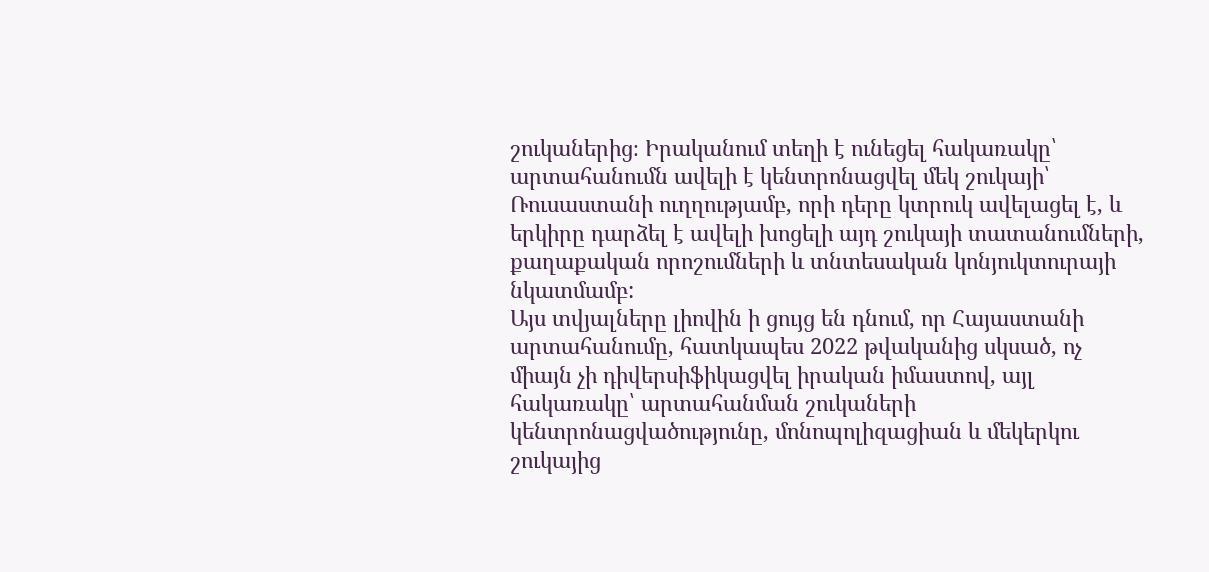շուկաներից։ Իրականում տեղի է ունեցել հակառակը՝ արտահանումն ավելի է կենտրոնացվել մեկ շուկայի՝ Ռուսաստանի ուղղությամբ, որի դերը կտրուկ ավելացել է, և երկիրը դարձել է ավելի խոցելի այդ շուկայի տատանումների, քաղաքական որոշումների և տնտեսական կոնյուկտուրայի նկատմամբ:
Այս տվյալները լիովին ի ցույց են դնում, որ Հայաստանի արտահանումը, հատկապես 2022 թվականից սկսած, ոչ միայն չի դիվերսիֆիկացվել իրական իմաստով, այլ հակառակը՝ արտահանման շուկաների կենտրոնացվածությունը, մոնոպոլիզացիան և մեկերկու շուկայից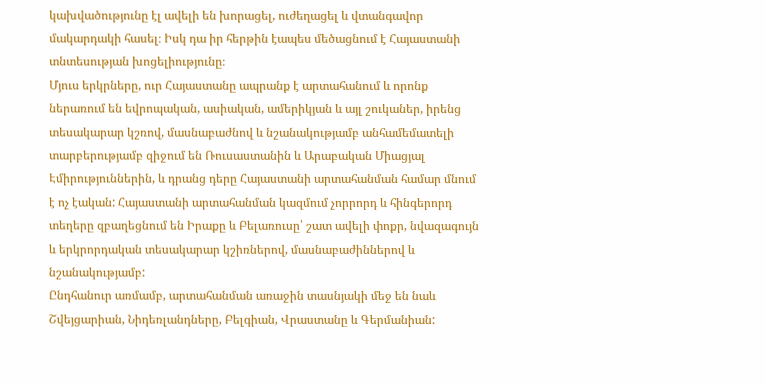կախվածությունը էլ ավելի են խորացել, ուժեղացել և վտանգավոր մակարդակի հասել։ Իսկ դա իր հերթին էապես մեծացնում է Հայաստանի տնտեսության խոցելիությունը։
Մյուս երկրները, ուր Հայաստանը ապրանք է արտահանում և որոնք ներառում են եվրոպական, ասիական, ամերիկյան և այլ շուկաներ, իրենց տեսակարար կշռով, մասնաբաժնով և նշանակությամբ անհամեմատելի տարբերությամբ զիջում են Ռուսաստանին և Արաբական Միացյալ Էմիրություններին, և դրանց դերը Հայաստանի արտահանման համար մնում է ոչ էական: Հայաստանի արտահանման կազմում չորրորդ և հինգերորդ տեղերը զբաղեցնում են Իրաքը և Բելառուսը՝ շատ ավելի փոքր, նվազագույն և երկրորդական տեսակարար կշիռներով, մասնաբաժիններով և նշանակությամբ:
Ընդհանուր առմամբ, արտահանման առաջին տասնյակի մեջ են նաև Շվեյցարիան, Նիդեռլանդները, Բելգիան, Վրաստանը և Գերմանիան: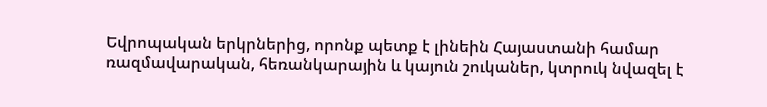Եվրոպական երկրներից, որոնք պետք է լինեին Հայաստանի համար ռազմավարական, հեռանկարային և կայուն շուկաներ, կտրուկ նվազել է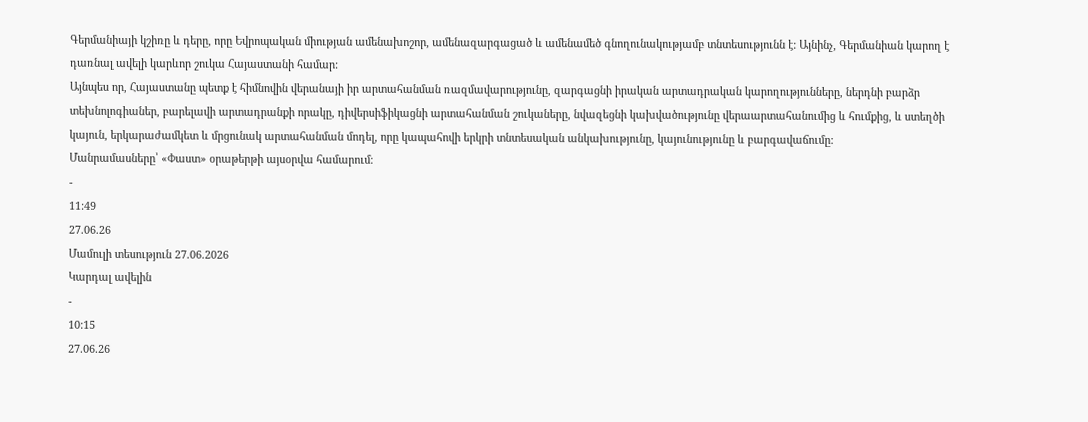Գերմանիայի կշիռը և դերը, որը Եվրոպական միության ամենախոշոր, ամենազարգացած և ամենամեծ գնողունակությամբ տնտեսությունն է: Այնինչ, Գերմանիան կարող է դառնալ ավելի կարևոր շուկա Հայաստանի համար:
Այնպես որ, Հայաստանը պետք է հիմնովին վերանայի իր արտահանման ռազմավարությունը, զարգացնի իրական արտադրական կարողությունները, ներդնի բարձր տեխնոլոգիաներ, բարելավի արտադրանքի որակը, դիվերսիֆիկացնի արտահանման շուկաները, նվազեցնի կախվածությունը վերաարտահանումից և հումքից, և ստեղծի կայուն, երկարաժամկետ և մրցունակ արտահանման մոդել, որը կապահովի երկրի տնտեսական անկախությունը, կայունությունը և բարգավաճումը:
Մանրամասները՝ «Փաստ» օրաթերթի այսօրվա համարում։
-
11:49
27.06.26
Մամուլի տեսություն 27.06.2026
Կարդալ ավելին
-
10:15
27.06.26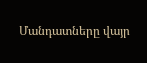Մանդատները վայր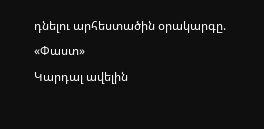դնելու արհեստածին օրակարգը. «Փաստ»
Կարդալ ավելին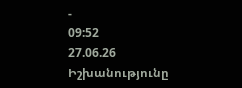-
09:52
27.06.26
Իշխանությունը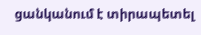ցանկանում է տիրապետել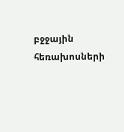բջջային հեռախոսների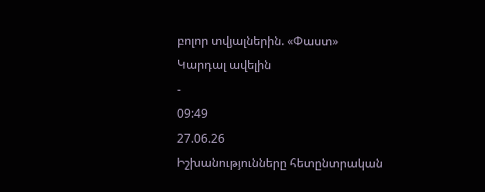բոլոր տվյալներին. «Փաստ»
Կարդալ ավելին
-
09:49
27.06.26
Իշխանությունները հետընտրական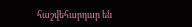հաշվեհարդար են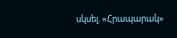սկսել. «Հրապարակ»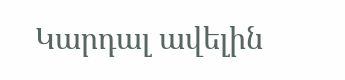Կարդալ ավելին